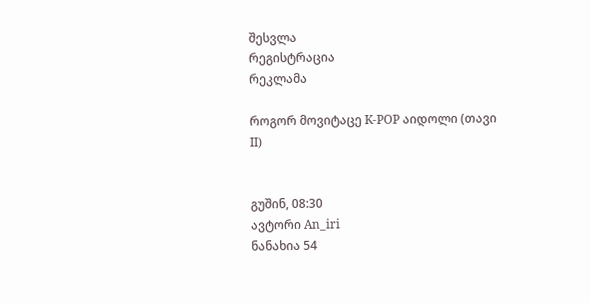შესვლა
რეგისტრაცია
რეკლამა

როგორ მოვიტაცე K-POP აიდოლი (თავი II)


გუშინ, 08:30
ავტორი An_iri
ნანახია 54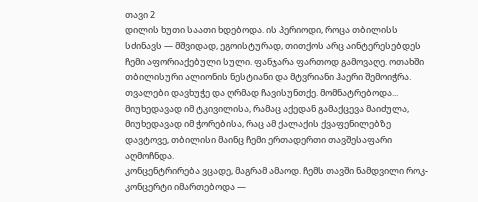თავი 2
დილის ხუთი საათი ხდებოდა. ის პერიოდი, როცა თბილისს სძინავს — მშვიდად, ეგოისტურად, თითქოს არც აინტერესებდეს ჩემი აფორიაქებული სული. ფანჯარა ფართოდ გამოვაღე. ოთახში თბილისური ალიონის ნესტიანი და მტვრიანი ჰაერი შემოიჭრა. თვალები დავხუჭე და ღრმად ჩავისუნთქე. მომნატრებოდა... მიუხედავად იმ ტკივილისა, რამაც აქედან გამაქცევა მაიძულა, მიუხედავად იმ ჭორებისა, რაც ამ ქალაქის ქვაფენილებზე დავტოვე, თბილისი მაინც ჩემი ერთადერთი თავშესაფარი აღმოჩნდა.
კონცენტრირება ვცადე, მაგრამ ამაოდ. ჩემს თავში ნამდვილი როკ-კონცერტი იმართებოდა —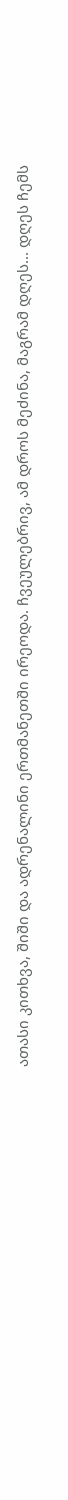ათასი კითხვა, შიში და ადრენალინი ერთმანეთში ირეოდა. ჩვეულებრივ, ამ დროს მეძინა, მაგრამ დღეს... დღეს ჩემს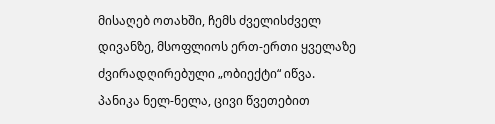მისაღებ ოთახში, ჩემს ძველისძველ დივანზე, მსოფლიოს ერთ-ერთი ყველაზე ძვირადღირებული „ობიექტი“ იწვა.
პანიკა ნელ-ნელა, ცივი წვეთებით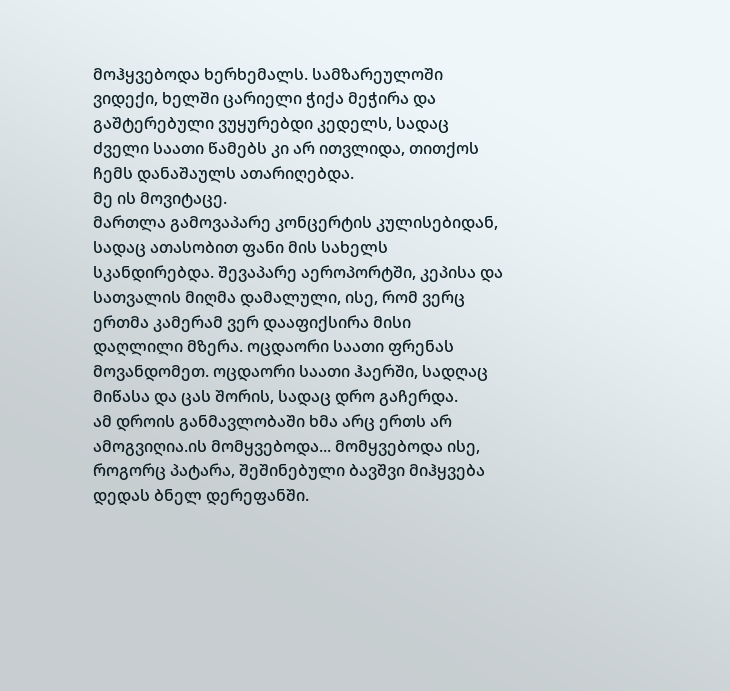მოჰყვებოდა ხერხემალს. სამზარეულოში ვიდექი, ხელში ცარიელი ჭიქა მეჭირა და გაშტერებული ვუყურებდი კედელს, სადაც ძველი საათი წამებს კი არ ითვლიდა, თითქოს ჩემს დანაშაულს ათარიღებდა.
მე ის მოვიტაცე.
მართლა გამოვაპარე კონცერტის კულისებიდან, სადაც ათასობით ფანი მის სახელს სკანდირებდა. შევაპარე აეროპორტში, კეპისა და სათვალის მიღმა დამალული, ისე, რომ ვერც ერთმა კამერამ ვერ დააფიქსირა მისი დაღლილი მზერა. ოცდაორი საათი ფრენას მოვანდომეთ. ოცდაორი საათი ჰაერში, სადღაც მიწასა და ცას შორის, სადაც დრო გაჩერდა.
ამ დროის განმავლობაში ხმა არც ერთს არ ამოგვიღია.ის მომყვებოდა... მომყვებოდა ისე, როგორც პატარა, შეშინებული ბავშვი მიჰყვება დედას ბნელ დერეფანში.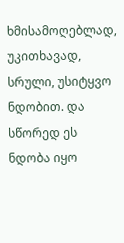ხმისამოღებლად, უკითხავად, სრული, უსიტყვო ნდობით. და სწორედ ეს ნდობა იყო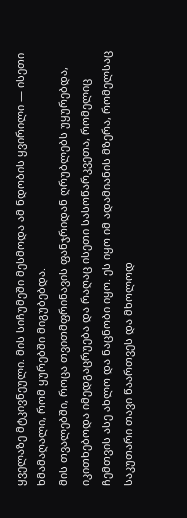ყველაზე მტკივნეული. მის სიჩუმეში მესმოდა ამ ნდობის ყვირილი — ისეთი ხმამაღალი, რომ ყურებში მიგუბებდა.
მის თვალებში, როცა თვითმფრინავის ფანჯრიდან ღრუბლებს უყურებდა, იკითხებოდა იმედგაცრუება და რაღაც ისეთი სასოწარკვეთა, რომელიც ჩემთვის ასე ახლო და ნაცნობი იყო. ეს იყო იმ ადამიანის მზერა, რომელსაც საკუთარი თავი წაართვეს და მხოლოდ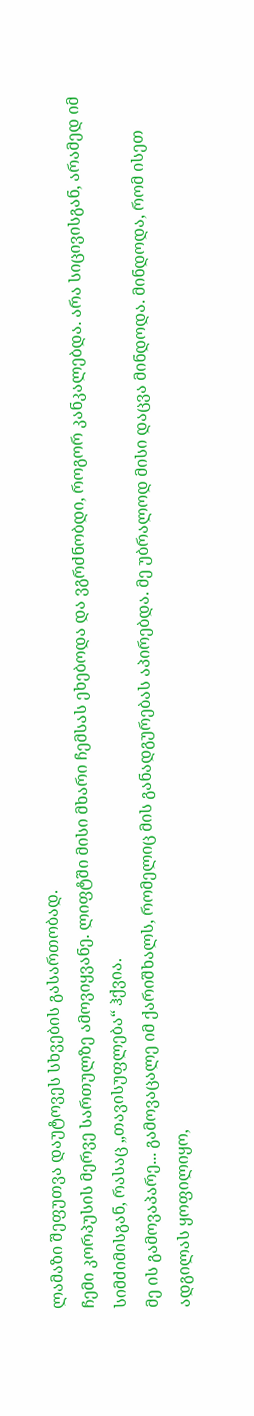ლამაზი შეფუთვა დაუტოვეს სხვების გასართობად.
ჩემი კორპუსის მერვე სართულზე ამოვიყვანე. ლიფტში მისი მხარი ჩემსას ეხებოდა და ვგრძნობდი, როგორ კანკალებდა. არა სიცივისგან, არამედ იმ სიმძიმისგან, რასაც „თავისუფლება“ ჰქვია.
მე ის გამოვაპარე... გამოვაცალე იმ ქარიშხალს, რომელიც მის განადგურებას აპირებდა. მე უბრალოდ მისი დაცვა მინდოდა. მინდოდა, რომ ისეთ ადგილას ყოფილიყო,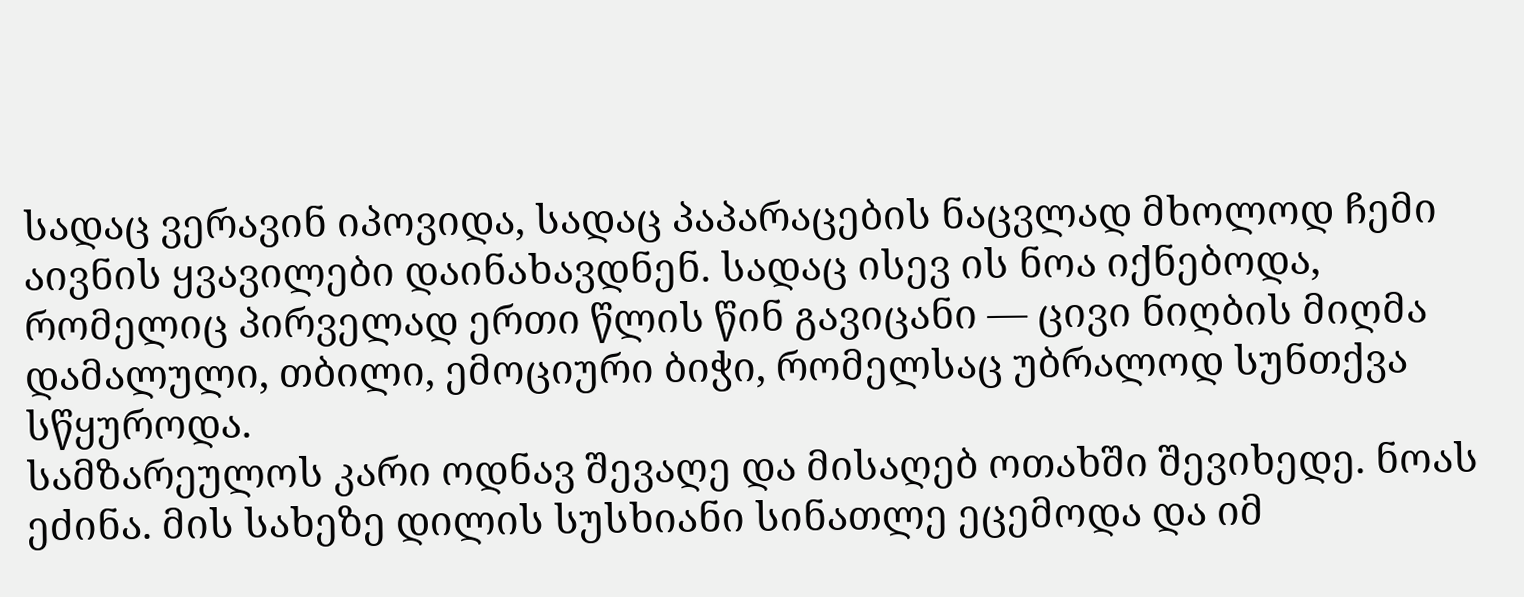სადაც ვერავინ იპოვიდა, სადაც პაპარაცების ნაცვლად მხოლოდ ჩემი აივნის ყვავილები დაინახავდნენ. სადაც ისევ ის ნოა იქნებოდა, რომელიც პირველად ერთი წლის წინ გავიცანი — ცივი ნიღბის მიღმა დამალული, თბილი, ემოციური ბიჭი, რომელსაც უბრალოდ სუნთქვა სწყუროდა.
სამზარეულოს კარი ოდნავ შევაღე და მისაღებ ოთახში შევიხედე. ნოას ეძინა. მის სახეზე დილის სუსხიანი სინათლე ეცემოდა და იმ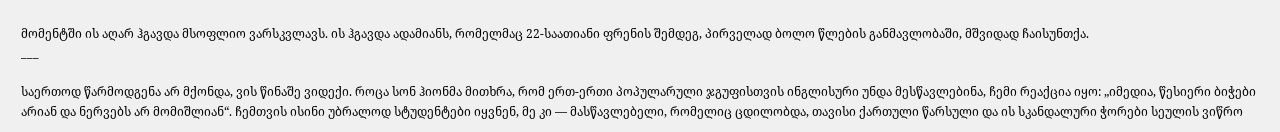მომენტში ის აღარ ჰგავდა მსოფლიო ვარსკვლავს. ის ჰგავდა ადამიანს, რომელმაც 22-საათიანი ფრენის შემდეგ, პირველად ბოლო წლების განმავლობაში, მშვიდად ჩაისუნთქა.
___

საერთოდ წარმოდგენა არ მქონდა, ვის წინაშე ვიდექი. როცა სონ ჰიონმა მითხრა, რომ ერთ-ერთი პოპულარული ჯგუფისთვის ინგლისური უნდა მესწავლებინა, ჩემი რეაქცია იყო: „იმედია, წესიერი ბიჭები არიან და ნერვებს არ მომიშლიან“. ჩემთვის ისინი უბრალოდ სტუდენტები იყვნენ, მე კი — მასწავლებელი, რომელიც ცდილობდა, თავისი ქართული წარსული და ის სკანდალური ჭორები სეულის ვიწრო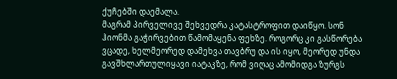ქუჩებში დაემალა.
მაგრამ პირველივე შეხვედრა კატასტროფით დაიწყო. სონ ჰიონმა გაჭირვებით წამომაყენა ფეხზე. როგორც კი გასწორება ვცადე, ხელმეორედ დამეხვა თავბრუ და ის იყო, მეორედ უნდა გავშხლართულიყავი იატაკზე, რომ ვიღაც ამომიდგა ზურგს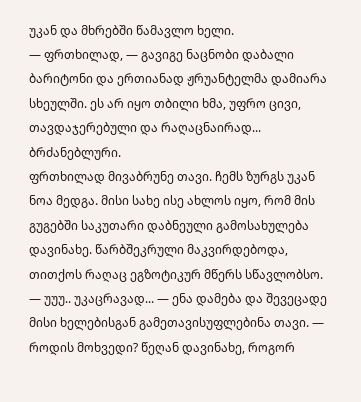უკან და მხრებში წამავლო ხელი.
— ფრთხილად, — გავიგე ნაცნობი დაბალი ბარიტონი და ერთიანად ჟრუანტელმა დამიარა სხეულში. ეს არ იყო თბილი ხმა, უფრო ცივი, თავდაჯერებული და რაღაცნაირად... ბრძანებლური.
ფრთხილად მივაბრუნე თავი. ჩემს ზურგს უკან ნოა მედგა. მისი სახე ისე ახლოს იყო, რომ მის გუგებში საკუთარი დაბნეული გამოსახულება დავინახე. წარბშეკრული მაკვირდებოდა, თითქოს რაღაც ეგზოტიკურ მწერს სწავლობსო.
— უუუ.. უკაცრავად... — ენა დამება და შევეცადე მისი ხელებისგან გამეთავისუფლებინა თავი. — როდის მოხვედი? წეღან დავინახე, როგორ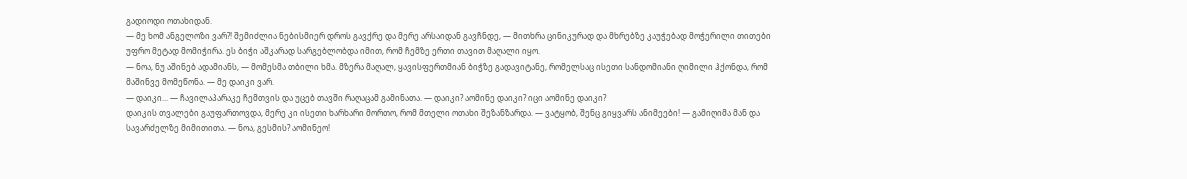გადიოდი ოთახიდან.
— მე ხომ ანგელოზი ვარ?! შემიძლია ნებისმიერ დროს გავქრე და მერე არსაიდან გავჩნდე, — მითხრა ცინიკურად და მხრებზე კაუჭებად მოჭერილი თითები უფრო მეტად მომიჭირა. ეს ბიჭი აშკარად სარგებლობდა იმით, რომ ჩემზე ერთი თავით მაღალი იყო.
— ნოა, ნუ აშინებ ადამიანს, — მომესმა თბილი ხმა. მზერა მაღალ, ყავისფერთმიან ბიჭზე გადავიტანე, რომელსაც ისეთი სანდომიანი ღიმილი ჰქონდა, რომ მაშინვე მომეწონა. — მე დაიკი ვარ.
— დაიკი... — ჩავილაპარაკე ჩემთვის და უცებ თავში რაღაცამ გამინათა. — დაიკი? აომინე დაიკი? იცი აომინე დაიკი?
დაიკის თვალები გაუფართოვდა, მერე კი ისეთი ხარხარი მორთო, რომ მთელი ოთახი შეზანზარდა. — ვატყობ, შენც გიყვარს ანიმეები! — გამიღიმა მან და სავარძელზე მიმითითა. — ნოა, გესმის? აომინეო!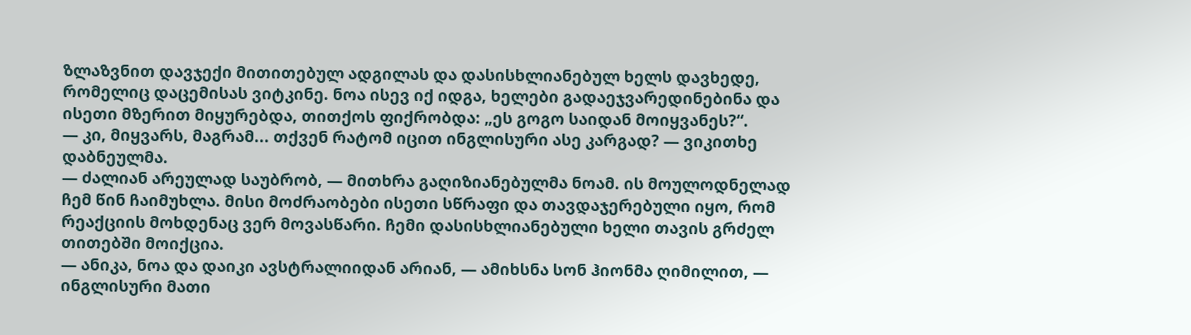ზლაზვნით დავჯექი მითითებულ ადგილას და დასისხლიანებულ ხელს დავხედე, რომელიც დაცემისას ვიტკინე. ნოა ისევ იქ იდგა, ხელები გადაეჯვარედინებინა და ისეთი მზერით მიყურებდა, თითქოს ფიქრობდა: „ეს გოგო საიდან მოიყვანეს?“.
— კი, მიყვარს, მაგრამ... თქვენ რატომ იცით ინგლისური ასე კარგად? — ვიკითხე დაბნეულმა.
— ძალიან არეულად საუბრობ, — მითხრა გაღიზიანებულმა ნოამ. ის მოულოდნელად ჩემ წინ ჩაიმუხლა. მისი მოძრაობები ისეთი სწრაფი და თავდაჯერებული იყო, რომ რეაქციის მოხდენაც ვერ მოვასწარი. ჩემი დასისხლიანებული ხელი თავის გრძელ თითებში მოიქცია.
— ანიკა, ნოა და დაიკი ავსტრალიიდან არიან, — ამიხსნა სონ ჰიონმა ღიმილით, — ინგლისური მათი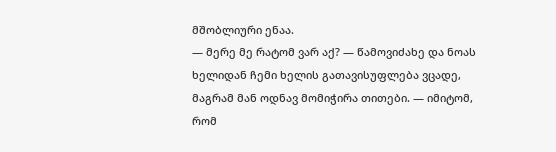მშობლიური ენაა.
— მერე მე რატომ ვარ აქ? — წამოვიძახე და ნოას ხელიდან ჩემი ხელის გათავისუფლება ვცადე, მაგრამ მან ოდნავ მომიჭირა თითები. — იმიტომ, რომ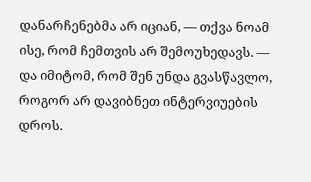დანარჩენებმა არ იციან, — თქვა ნოამ ისე, რომ ჩემთვის არ შემოუხედავს. — და იმიტომ, რომ შენ უნდა გვასწავლო, როგორ არ დავიბნეთ ინტერვიუების დროს.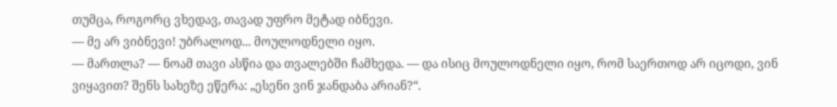თუმცა, როგორც ვხედავ, თავად უფრო მეტად იბნევი.
— მე არ ვიბნევი! უბრალოდ... მოულოდნელი იყო.
— მართლა? — ნოამ თავი ასწია და თვალებში ჩამხედა. — და ისიც მოულოდნელი იყო, რომ საერთოდ არ იცოდი, ვინ ვიყავით? შენს სახეზე ეწერა: „ესენი ვინ ჯანდაბა არიან?“.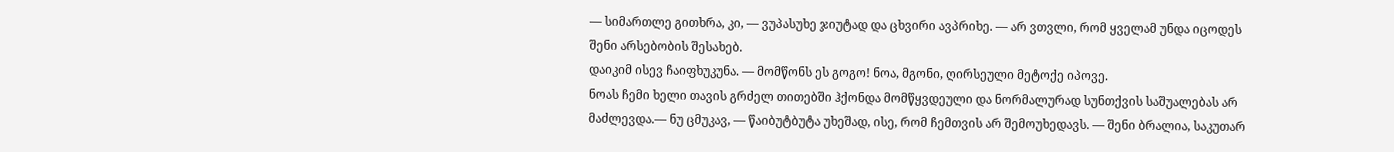— სიმართლე გითხრა, კი, — ვუპასუხე ჯიუტად და ცხვირი ავპრიხე. — არ ვთვლი, რომ ყველამ უნდა იცოდეს შენი არსებობის შესახებ.
დაიკიმ ისევ ჩაიფხუკუნა. — მომწონს ეს გოგო! ნოა, მგონი, ღირსეული მეტოქე იპოვე.
ნოას ჩემი ხელი თავის გრძელ თითებში ჰქონდა მომწყვდეული და ნორმალურად სუნთქვის საშუალებას არ მაძლევდა.— ნუ ცმუკავ, — წაიბუტბუტა უხეშად, ისე, რომ ჩემთვის არ შემოუხედავს. — შენი ბრალია, საკუთარ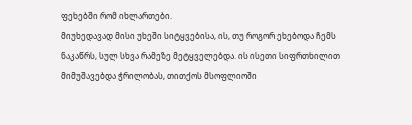ფეხებში რომ იხლართები.
მიუხედავად მისი უხეში სიტყვებისა, ის, თუ როგორ ეხებოდა ჩემს ნაკაწრს, სულ სხვა რამეზე მეტყველებდა. ის ისეთი სიფრთხილით მიმუშავებდა ჭრილობას, თითქოს მსოფლიოში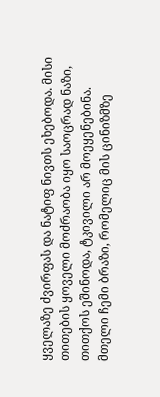ყველაზე ძვირფას და ნატიფ ნივთს ეხებოდა. მისი თითების ყოველი მოძრაობა იყო საოცრად ნაზი, თითქოს ეშინოდა, ტკივილი არ მოეყენებინა. მთელი ჩემი ბრაზი, რომელიც მის ცინიზმზე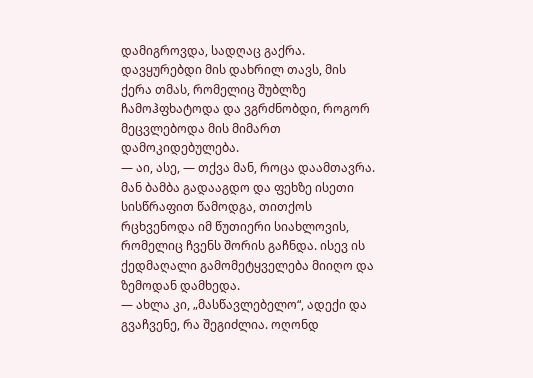დამიგროვდა, სადღაც გაქრა. დავყურებდი მის დახრილ თავს, მის ქერა თმას, რომელიც შუბლზე ჩამოჰფხატოდა და ვგრძნობდი, როგორ მეცვლებოდა მის მიმართ დამოკიდებულება.
— აი, ასე, — თქვა მან, როცა დაამთავრა. მან ბამბა გადააგდო და ფეხზე ისეთი სისწრაფით წამოდგა, თითქოს რცხვენოდა იმ წუთიერი სიახლოვის, რომელიც ჩვენს შორის გაჩნდა. ისევ ის ქედმაღალი გამომეტყველება მიიღო და ზემოდან დამხედა.
— ახლა კი, „მასწავლებელო“, ადექი და გვაჩვენე, რა შეგიძლია. ოღონდ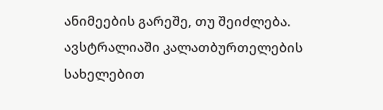ანიმეების გარეშე, თუ შეიძლება. ავსტრალიაში კალათბურთელების სახელებით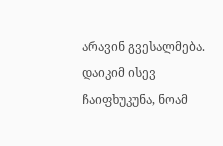არავინ გვესალმება.
დაიკიმ ისევ ჩაიფხუკუნა, ნოამ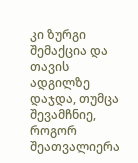კი ზურგი შემაქცია და თავის ადგილზე დაჯდა, თუმცა შევამჩნიე, როგორ შეათვალიერა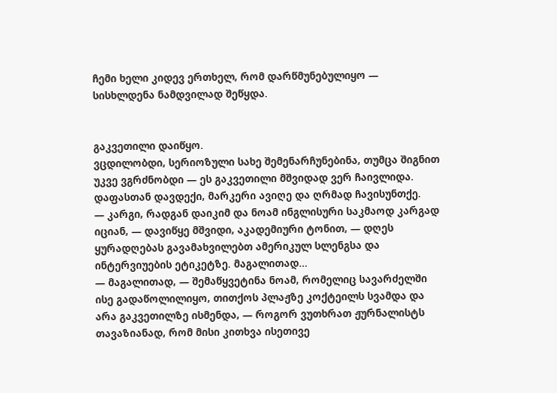ჩემი ხელი კიდევ ერთხელ, რომ დარწმუნებულიყო — სისხლდენა ნამდვილად შეწყდა.


გაკვეთილი დაიწყო.
ვცდილობდი, სერიოზული სახე შემენარჩუნებინა, თუმცა შიგნით უკვე ვგრძნობდი — ეს გაკვეთილი მშვიდად ვერ ჩაივლიდა.
დაფასთან დავდექი, მარკერი ავიღე და ღრმად ჩავისუნთქე.
— კარგი, რადგან დაიკიმ და ნოამ ინგლისური საკმაოდ კარგად იციან, — დავიწყე მშვიდი, აკადემიური ტონით, — დღეს ყურადღებას გავამახვილებთ ამერიკულ სლენგსა და ინტერვიუების ეტიკეტზე. მაგალითად…
— მაგალითად, — შემაწყვეტინა ნოამ, რომელიც სავარძელში ისე გადაწოლილიყო, თითქოს პლაჟზე კოქტეილს სვამდა და არა გაკვეთილზე ისმენდა, — როგორ ვუთხრათ ჟურნალისტს თავაზიანად, რომ მისი კითხვა ისეთივე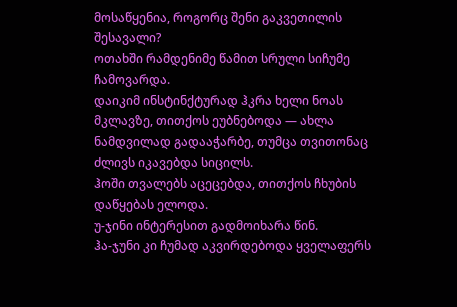მოსაწყენია, როგორც შენი გაკვეთილის შესავალი?
ოთახში რამდენიმე წამით სრული სიჩუმე ჩამოვარდა.
დაიკიმ ინსტინქტურად ჰკრა ხელი ნოას მკლავზე, თითქოს ეუბნებოდა — ახლა ნამდვილად გადააჭარბე, თუმცა თვითონაც ძლივს იკავებდა სიცილს.
ჰოში თვალებს აცეცებდა, თითქოს ჩხუბის დაწყებას ელოდა.
უ-ჯინი ინტერესით გადმოიხარა წინ.
ჰა-ჯუნი კი ჩუმად აკვირდებოდა ყველაფერს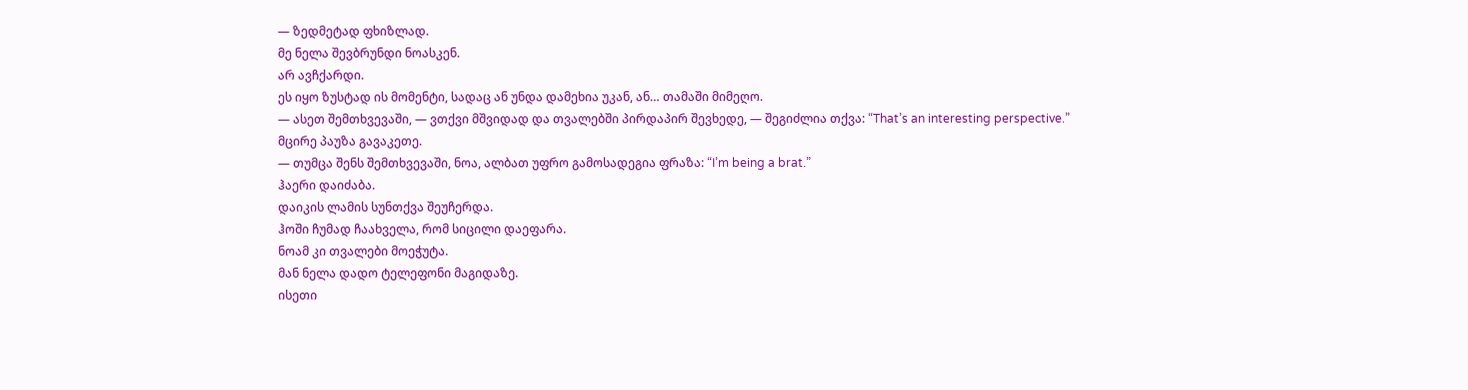— ზედმეტად ფხიზლად.
მე ნელა შევბრუნდი ნოასკენ.
არ ავჩქარდი.
ეს იყო ზუსტად ის მომენტი, სადაც ან უნდა დამეხია უკან, ან… თამაში მიმეღო.
— ასეთ შემთხვევაში, — ვთქვი მშვიდად და თვალებში პირდაპირ შევხედე, — შეგიძლია თქვა: “That’s an interesting perspective.”
მცირე პაუზა გავაკეთე.
— თუმცა შენს შემთხვევაში, ნოა, ალბათ უფრო გამოსადეგია ფრაზა: “I’m being a brat.”
ჰაერი დაიძაბა.
დაიკის ლამის სუნთქვა შეუჩერდა.
ჰოში ჩუმად ჩაახველა, რომ სიცილი დაეფარა.
ნოამ კი თვალები მოეჭუტა.
მან ნელა დადო ტელეფონი მაგიდაზე.
ისეთი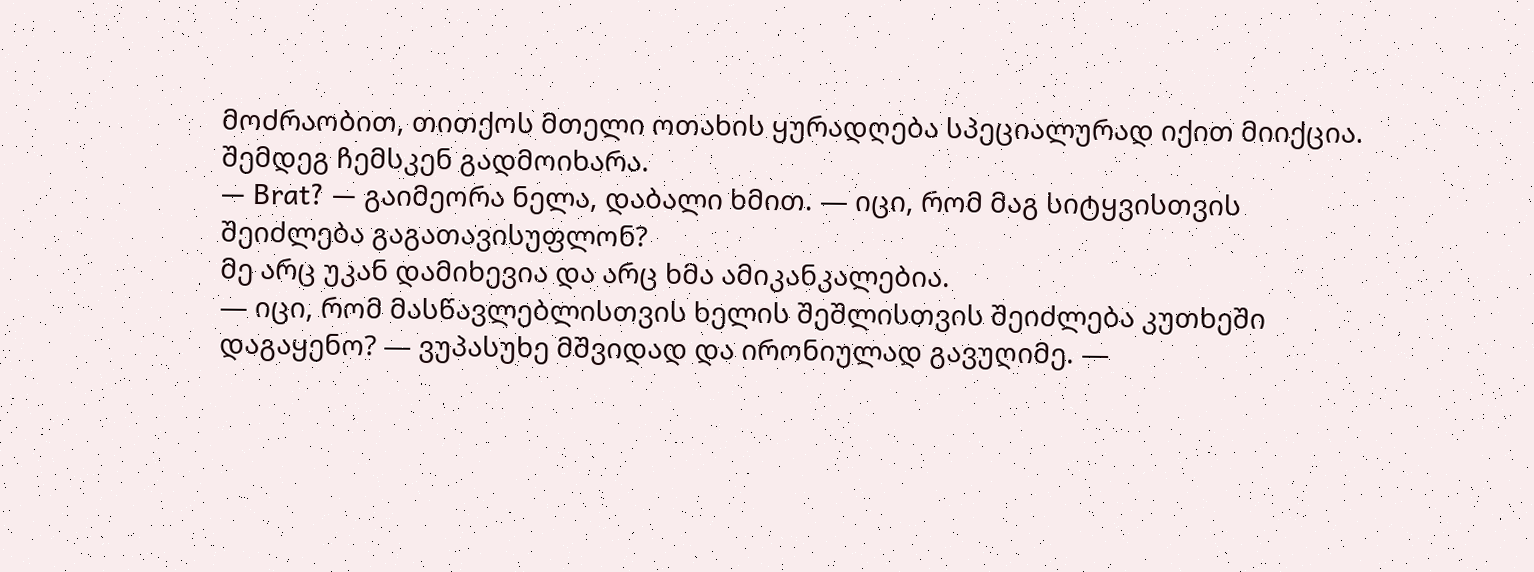მოძრაობით, თითქოს მთელი ოთახის ყურადღება სპეციალურად იქით მიიქცია.
შემდეგ ჩემსკენ გადმოიხარა.
— Brat? — გაიმეორა ნელა, დაბალი ხმით. — იცი, რომ მაგ სიტყვისთვის შეიძლება გაგათავისუფლონ?
მე არც უკან დამიხევია და არც ხმა ამიკანკალებია.
— იცი, რომ მასწავლებლისთვის ხელის შეშლისთვის შეიძლება კუთხეში დაგაყენო? — ვუპასუხე მშვიდად და ირონიულად გავუღიმე. —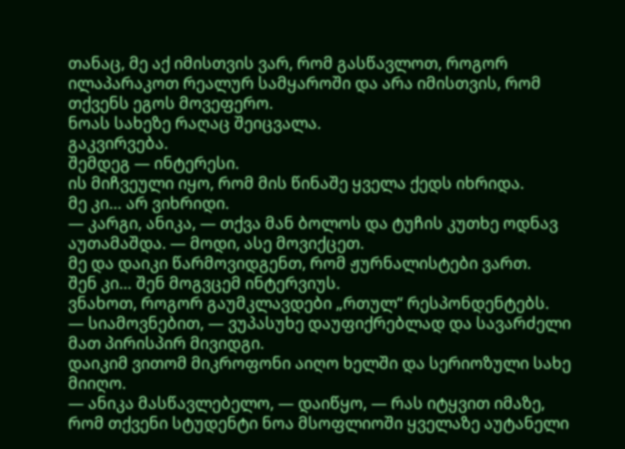თანაც, მე აქ იმისთვის ვარ, რომ გასწავლოთ, როგორ ილაპარაკოთ რეალურ სამყაროში და არა იმისთვის, რომ თქვენს ეგოს მოვეფერო.
ნოას სახეზე რაღაც შეიცვალა.
გაკვირვება.
შემდეგ — ინტერესი.
ის მიჩვეული იყო, რომ მის წინაშე ყველა ქედს იხრიდა.
მე კი… არ ვიხრიდი.
— კარგი, ანიკა, — თქვა მან ბოლოს და ტუჩის კუთხე ოდნავ აუთამაშდა. — მოდი, ასე მოვიქცეთ.
მე და დაიკი წარმოვიდგენთ, რომ ჟურნალისტები ვართ.
შენ კი… შენ მოგვცემ ინტერვიუს.
ვნახოთ, როგორ გაუმკლავდები „რთულ“ რესპონდენტებს.
— სიამოვნებით, — ვუპასუხე დაუფიქრებლად და სავარძელი მათ პირისპირ მივიდგი.
დაიკიმ ვითომ მიკროფონი აიღო ხელში და სერიოზული სახე მიიღო.
— ანიკა მასწავლებელო, — დაიწყო, — რას იტყვით იმაზე, რომ თქვენი სტუდენტი ნოა მსოფლიოში ყველაზე აუტანელი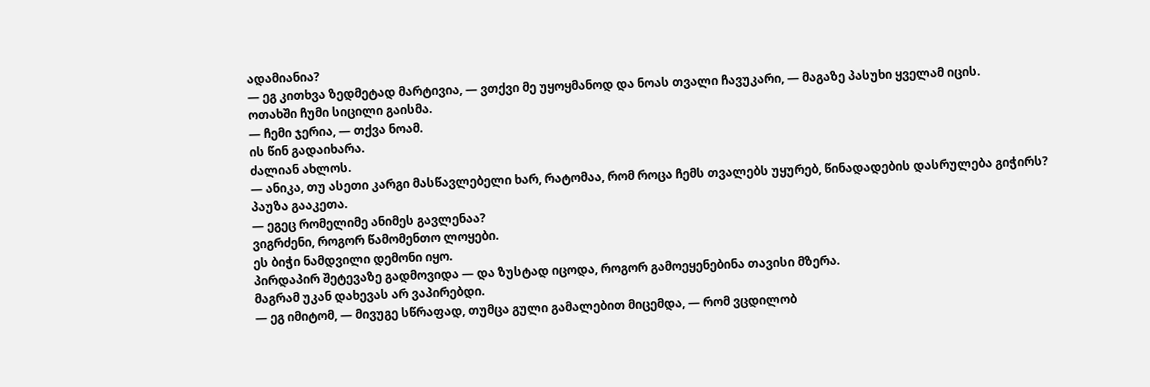ადამიანია?
— ეგ კითხვა ზედმეტად მარტივია, — ვთქვი მე უყოყმანოდ და ნოას თვალი ჩავუკარი, — მაგაზე პასუხი ყველამ იცის.
ოთახში ჩუმი სიცილი გაისმა.
— ჩემი ჯერია, — თქვა ნოამ.
ის წინ გადაიხარა.
ძალიან ახლოს.
— ანიკა, თუ ასეთი კარგი მასწავლებელი ხარ, რატომაა, რომ როცა ჩემს თვალებს უყურებ, წინადადების დასრულება გიჭირს?
პაუზა გააკეთა.
— ეგეც რომელიმე ანიმეს გავლენაა?
ვიგრძენი, როგორ წამომენთო ლოყები.
ეს ბიჭი ნამდვილი დემონი იყო.
პირდაპირ შეტევაზე გადმოვიდა — და ზუსტად იცოდა, როგორ გამოეყენებინა თავისი მზერა.
მაგრამ უკან დახევას არ ვაპირებდი.
— ეგ იმიტომ, — მივუგე სწრაფად, თუმცა გული გამალებით მიცემდა, — რომ ვცდილობ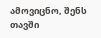ამოვიცნო, შენს თავში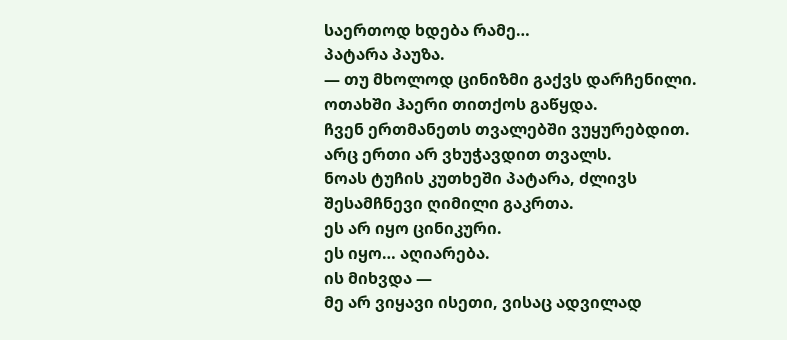საერთოდ ხდება რამე…
პატარა პაუზა.
— თუ მხოლოდ ცინიზმი გაქვს დარჩენილი.
ოთახში ჰაერი თითქოს გაწყდა.
ჩვენ ერთმანეთს თვალებში ვუყურებდით.
არც ერთი არ ვხუჭავდით თვალს.
ნოას ტუჩის კუთხეში პატარა, ძლივს შესამჩნევი ღიმილი გაკრთა.
ეს არ იყო ცინიკური.
ეს იყო… აღიარება.
ის მიხვდა —
მე არ ვიყავი ისეთი, ვისაც ადვილად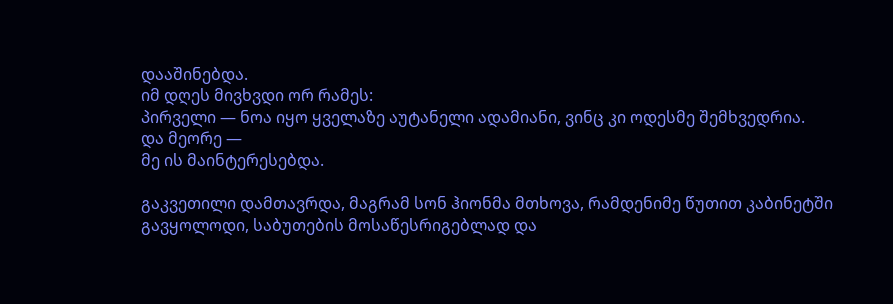დააშინებდა.
იმ დღეს მივხვდი ორ რამეს:
პირველი — ნოა იყო ყველაზე აუტანელი ადამიანი, ვინც კი ოდესმე შემხვედრია.
და მეორე —
მე ის მაინტერესებდა.

გაკვეთილი დამთავრდა, მაგრამ სონ ჰიონმა მთხოვა, რამდენიმე წუთით კაბინეტში გავყოლოდი, საბუთების მოსაწესრიგებლად და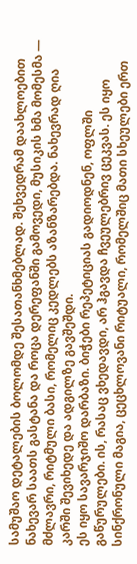სამუშაო დეტალების ბოლომდე შესათანხმებლად. შეხვედრამ დაახლოებით ნახევარ საათს გასტანა და როცა დერეფანში გამოვედი, მუსიკის ხმა მომესმა — მძლავრი, რიტმული ბასი, რომელიც კედლებს აზანზარებდა. ნახევრად ღია კარში შევიხედე და ადგილზე გავშეშდი.
ეს იყო სავარჯიშო დარბაზი. ბიჭები რეპეტიციას გადიოდნენ, ოფლში გაწურულები. ის, რასაც ვხედავდი, არ ჰგავდა ჩვეულებრივ ცეკვას. ეს იყო სინქრონული მაგია, ცეცხლოვანი რიტუალი, რომელშიც მათი სხეულები ერთ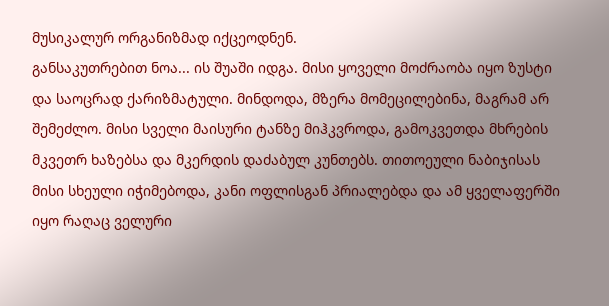მუსიკალურ ორგანიზმად იქცეოდნენ.
განსაკუთრებით ნოა... ის შუაში იდგა. მისი ყოველი მოძრაობა იყო ზუსტი და საოცრად ქარიზმატული. მინდოდა, მზერა მომეცილებინა, მაგრამ არ შემეძლო. მისი სველი მაისური ტანზე მიჰკვროდა, გამოკვეთდა მხრების მკვეთრ ხაზებსა და მკერდის დაძაბულ კუნთებს. თითოეული ნაბიჯისას მისი სხეული იჭიმებოდა, კანი ოფლისგან პრიალებდა და ამ ყველაფერში იყო რაღაც ველური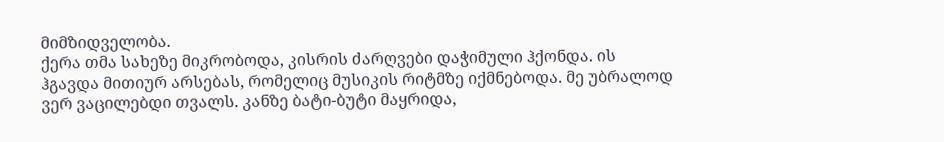მიმზიდველობა.
ქერა თმა სახეზე მიკრობოდა, კისრის ძარღვები დაჭიმული ჰქონდა. ის ჰგავდა მითიურ არსებას, რომელიც მუსიკის რიტმზე იქმნებოდა. მე უბრალოდ ვერ ვაცილებდი თვალს. კანზე ბატი-ბუტი მაყრიდა,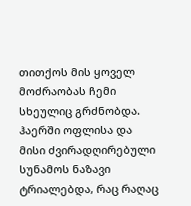თითქოს მის ყოველ მოძრაობას ჩემი სხეულიც გრძნობდა. ჰაერში ოფლისა და მისი ძვირადღირებული სუნამოს ნაზავი ტრიალებდა, რაც რაღაც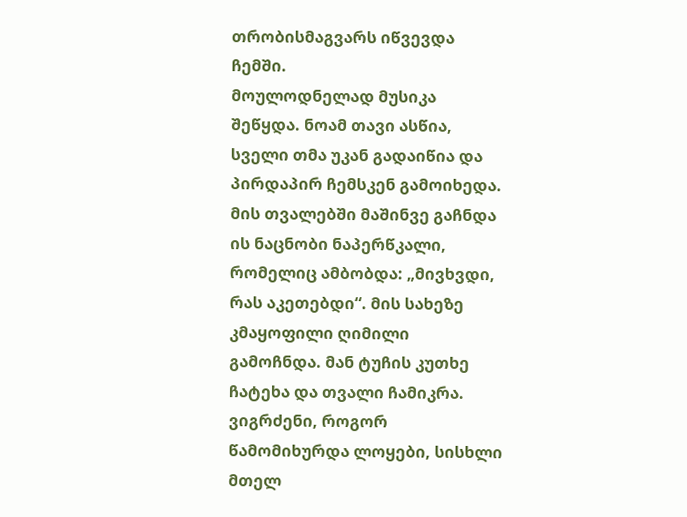თრობისმაგვარს იწვევდა ჩემში.
მოულოდნელად მუსიკა შეწყდა. ნოამ თავი ასწია, სველი თმა უკან გადაიწია და პირდაპირ ჩემსკენ გამოიხედა. მის თვალებში მაშინვე გაჩნდა ის ნაცნობი ნაპერწკალი, რომელიც ამბობდა: „მივხვდი, რას აკეთებდი“. მის სახეზე კმაყოფილი ღიმილი გამოჩნდა. მან ტუჩის კუთხე ჩატეხა და თვალი ჩამიკრა.
ვიგრძენი, როგორ წამომიხურდა ლოყები, სისხლი მთელ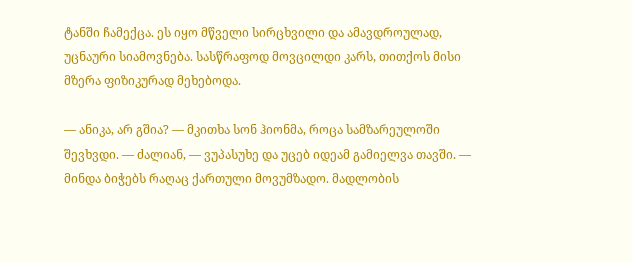ტანში ჩამექცა. ეს იყო მწველი სირცხვილი და ამავდროულად, უცნაური სიამოვნება. სასწრაფოდ მოვცილდი კარს, თითქოს მისი მზერა ფიზიკურად მეხებოდა.

— ანიკა, არ გშია? — მკითხა სონ ჰიონმა, როცა სამზარეულოში შევხვდი. — ძალიან, — ვუპასუხე და უცებ იდეამ გამიელვა თავში. — მინდა ბიჭებს რაღაც ქართული მოვუმზადო. მადლობის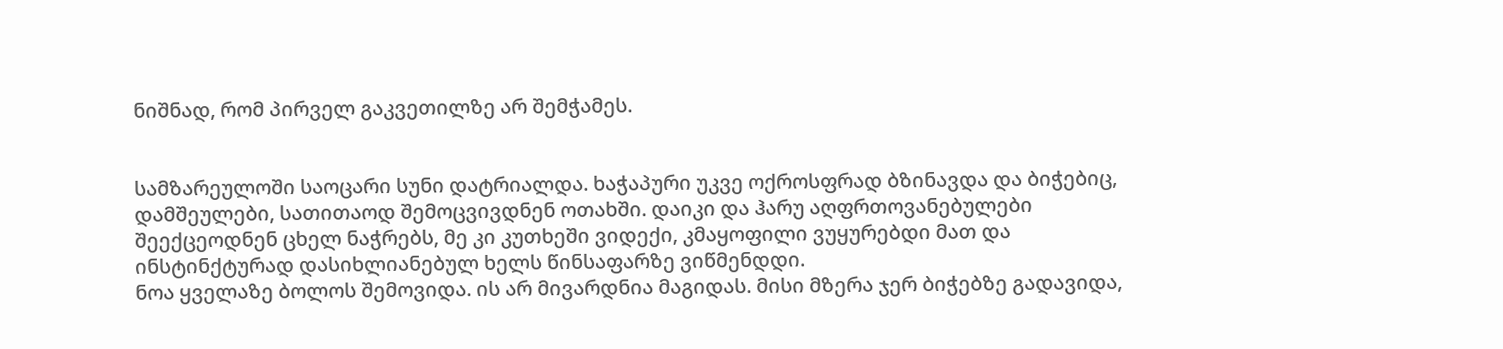ნიშნად, რომ პირველ გაკვეთილზე არ შემჭამეს.


სამზარეულოში საოცარი სუნი დატრიალდა. ხაჭაპური უკვე ოქროსფრად ბზინავდა და ბიჭებიც, დამშეულები, სათითაოდ შემოცვივდნენ ოთახში. დაიკი და ჰარუ აღფრთოვანებულები შეექცეოდნენ ცხელ ნაჭრებს, მე კი კუთხეში ვიდექი, კმაყოფილი ვუყურებდი მათ და ინსტინქტურად დასიხლიანებულ ხელს წინსაფარზე ვიწმენდდი.
ნოა ყველაზე ბოლოს შემოვიდა. ის არ მივარდნია მაგიდას. მისი მზერა ჯერ ბიჭებზე გადავიდა,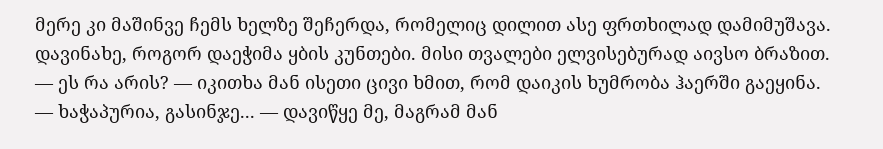მერე კი მაშინვე ჩემს ხელზე შეჩერდა, რომელიც დილით ასე ფრთხილად დამიმუშავა. დავინახე, როგორ დაეჭიმა ყბის კუნთები. მისი თვალები ელვისებურად აივსო ბრაზით.
— ეს რა არის? — იკითხა მან ისეთი ცივი ხმით, რომ დაიკის ხუმრობა ჰაერში გაეყინა.
— ხაჭაპურია, გასინჯე... — დავიწყე მე, მაგრამ მან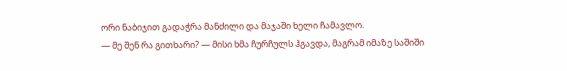ორი ნაბიჯით გადაჭრა მანძილი და მაჯაში ხელი ჩამავლო.
— მე შენ რა გითხარი? — მისი ხმა ჩურჩულს ჰგავდა, მაგრამ იმაზე საშიში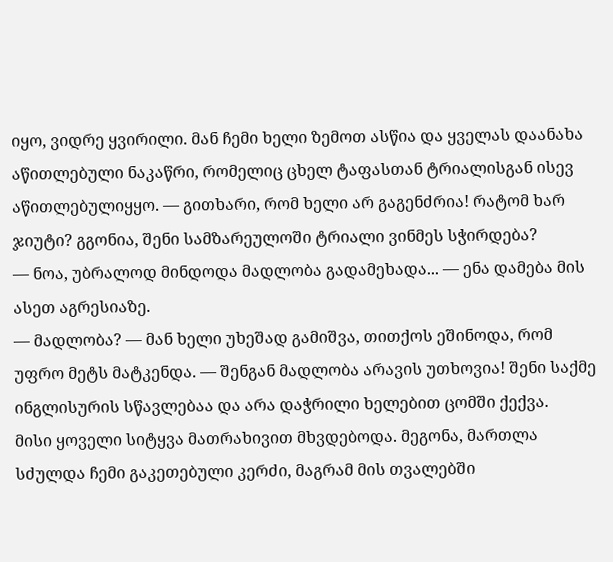იყო, ვიდრე ყვირილი. მან ჩემი ხელი ზემოთ ასწია და ყველას დაანახა აწითლებული ნაკაწრი, რომელიც ცხელ ტაფასთან ტრიალისგან ისევ აწითლებულიყყო. — გითხარი, რომ ხელი არ გაგენძრია! რატომ ხარ ჯიუტი? გგონია, შენი სამზარეულოში ტრიალი ვინმეს სჭირდება?
— ნოა, უბრალოდ მინდოდა მადლობა გადამეხადა... — ენა დამება მის ასეთ აგრესიაზე.
— მადლობა? — მან ხელი უხეშად გამიშვა, თითქოს ეშინოდა, რომ უფრო მეტს მატკენდა. — შენგან მადლობა არავის უთხოვია! შენი საქმე ინგლისურის სწავლებაა და არა დაჭრილი ხელებით ცომში ქექვა.
მისი ყოველი სიტყვა მათრახივით მხვდებოდა. მეგონა, მართლა სძულდა ჩემი გაკეთებული კერძი, მაგრამ მის თვალებში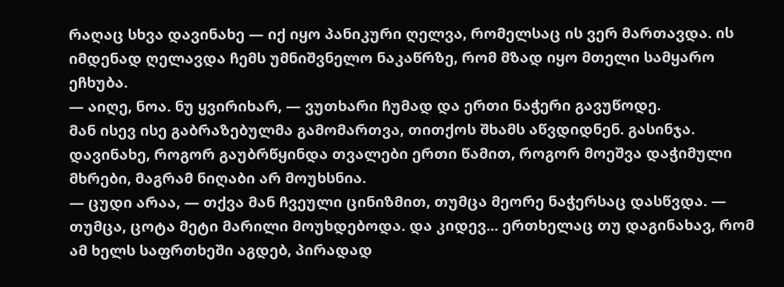რაღაც სხვა დავინახე — იქ იყო პანიკური ღელვა, რომელსაც ის ვერ მართავდა. ის იმდენად ღელავდა ჩემს უმნიშვნელო ნაკაწრზე, რომ მზად იყო მთელი სამყარო ეჩხუბა.
— აიღე, ნოა. ნუ ყვირიხარ, — ვუთხარი ჩუმად და ერთი ნაჭერი გავუწოდე.
მან ისევ ისე გაბრაზებულმა გამომართვა, თითქოს შხამს აწვდიდნენ. გასინჯა. დავინახე, როგორ გაუბრწყინდა თვალები ერთი წამით, როგორ მოეშვა დაჭიმული მხრები, მაგრამ ნიღაბი არ მოუხსნია.
— ცუდი არაა, — თქვა მან ჩვეული ცინიზმით, თუმცა მეორე ნაჭერსაც დასწვდა. — თუმცა, ცოტა მეტი მარილი მოუხდებოდა. და კიდევ... ერთხელაც თუ დაგინახავ, რომ ამ ხელს საფრთხეში აგდებ, პირადად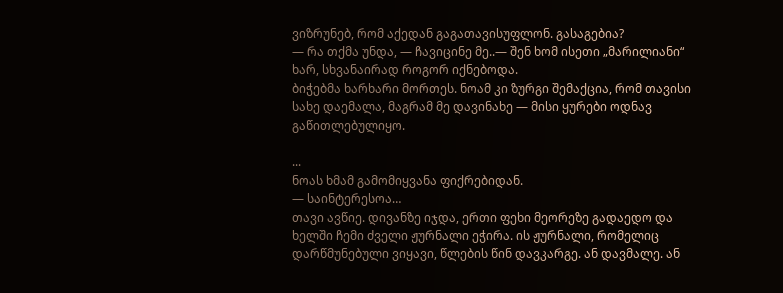ვიზრუნებ, რომ აქედან გაგათავისუფლონ. გასაგებია?
— რა თქმა უნდა, — ჩავიცინე მე..— შენ ხომ ისეთი „მარილიანი“ ხარ, სხვანაირად როგორ იქნებოდა.
ბიჭებმა ხარხარი მორთეს. ნოამ კი ზურგი შემაქცია, რომ თავისი სახე დაემალა, მაგრამ მე დავინახე — მისი ყურები ოდნავ გაწითლებულიყო.

...
ნოას ხმამ გამომიყვანა ფიქრებიდან.
— საინტერესოა…
თავი ავწიე. დივანზე იჯდა, ერთი ფეხი მეორეზე გადაედო და ხელში ჩემი ძველი ჟურნალი ეჭირა. ის ჟურნალი, რომელიც დარწმუნებული ვიყავი, წლების წინ დავკარგე. ან დავმალე. ან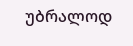უბრალოდ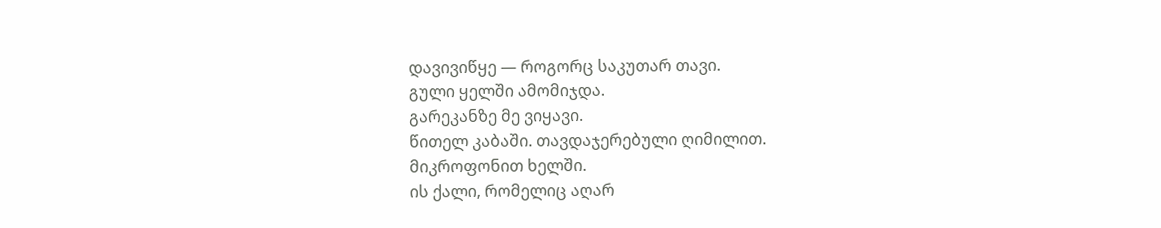დავივიწყე — როგორც საკუთარ თავი.
გული ყელში ამომიჯდა.
გარეკანზე მე ვიყავი.
წითელ კაბაში. თავდაჯერებული ღიმილით. მიკროფონით ხელში.
ის ქალი, რომელიც აღარ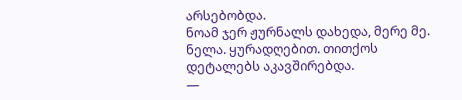არსებობდა.
ნოამ ჯერ ჟურნალს დახედა, მერე მე. ნელა. ყურადღებით. თითქოს დეტალებს აკავშირებდა.
—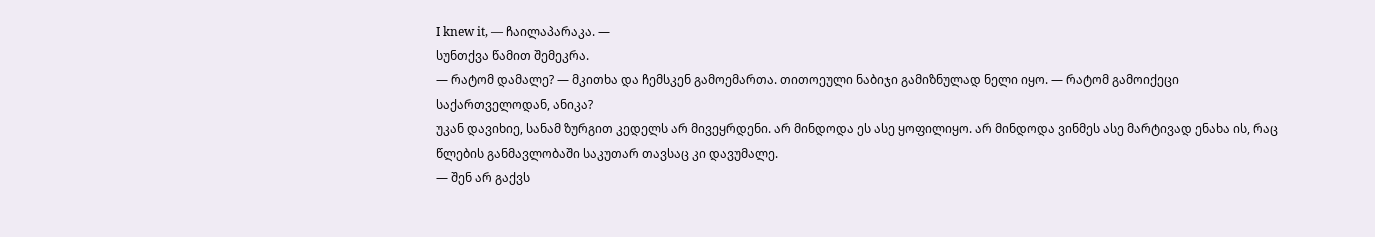I knew it, — ჩაილაპარაკა. —
სუნთქვა წამით შემეკრა.
— რატომ დამალე? — მკითხა და ჩემსკენ გამოემართა. თითოეული ნაბიჯი გამიზნულად ნელი იყო. — რატომ გამოიქეცი საქართველოდან, ანიკა?
უკან დავიხიე, სანამ ზურგით კედელს არ მივეყრდენი. არ მინდოდა ეს ასე ყოფილიყო. არ მინდოდა ვინმეს ასე მარტივად ენახა ის, რაც წლების განმავლობაში საკუთარ თავსაც კი დავუმალე.
— შენ არ გაქვს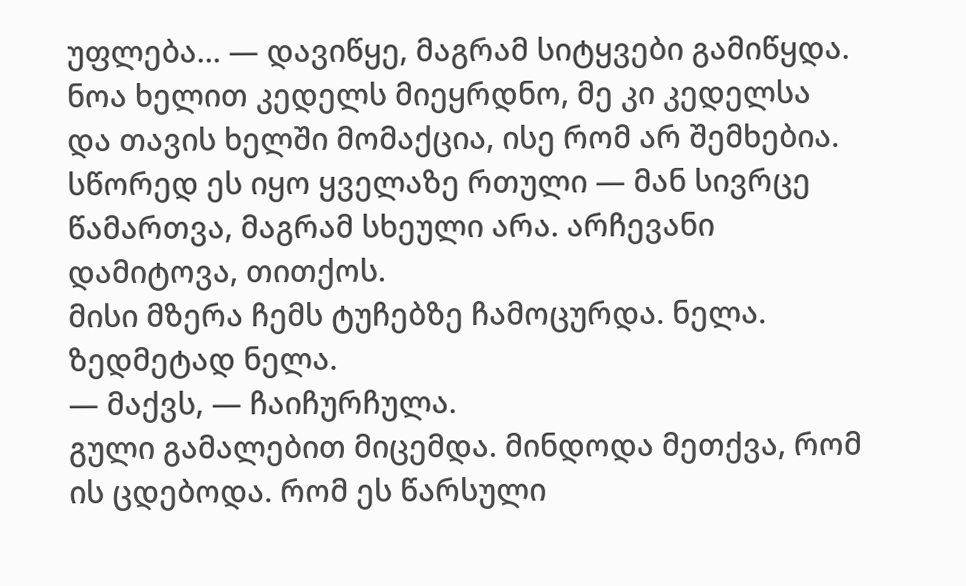უფლება… — დავიწყე, მაგრამ სიტყვები გამიწყდა.
ნოა ხელით კედელს მიეყრდნო, მე კი კედელსა და თავის ხელში მომაქცია, ისე რომ არ შემხებია. სწორედ ეს იყო ყველაზე რთული — მან სივრცე წამართვა, მაგრამ სხეული არა. არჩევანი დამიტოვა, თითქოს.
მისი მზერა ჩემს ტუჩებზე ჩამოცურდა. ნელა. ზედმეტად ნელა.
— მაქვს, — ჩაიჩურჩულა.
გული გამალებით მიცემდა. მინდოდა მეთქვა, რომ ის ცდებოდა. რომ ეს წარსული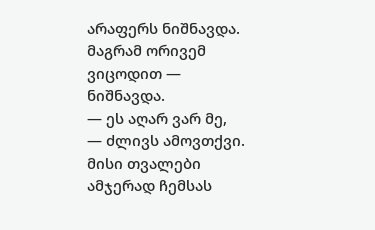არაფერს ნიშნავდა. მაგრამ ორივემ ვიცოდით — ნიშნავდა.
— ეს აღარ ვარ მე, — ძლივს ამოვთქვი.
მისი თვალები ამჯერად ჩემსას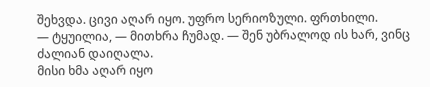შეხვდა. ცივი აღარ იყო. უფრო სერიოზული. ფრთხილი.
— ტყუილია, — მითხრა ჩუმად. — შენ უბრალოდ ის ხარ, ვინც ძალიან დაიღალა.
მისი ხმა აღარ იყო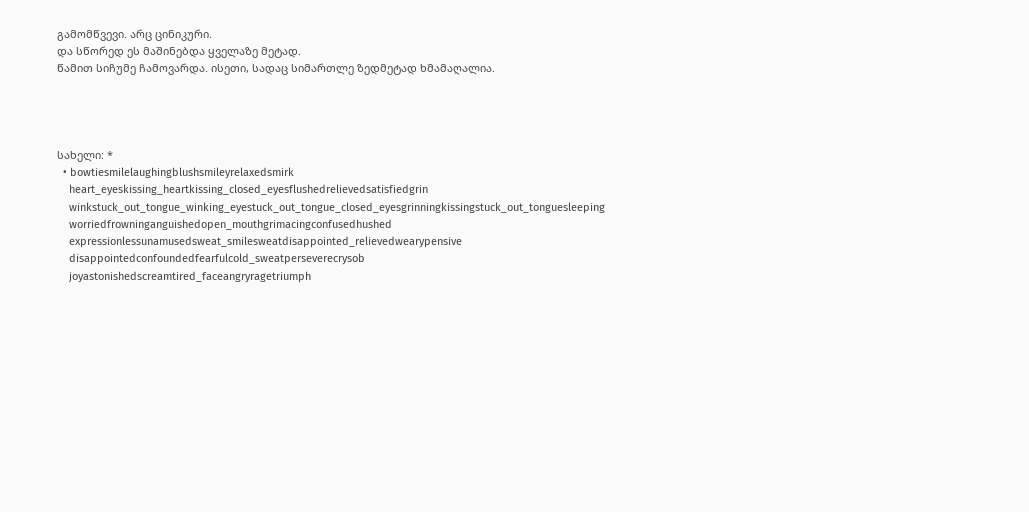გამომწვევი. არც ცინიკური.
და სწორედ ეს მაშინებდა ყველაზე მეტად.
წამით სიჩუმე ჩამოვარდა. ისეთი, სადაც სიმართლე ზედმეტად ხმამაღალია.




სახელი: *
  • bowtiesmilelaughingblushsmileyrelaxedsmirk
    heart_eyeskissing_heartkissing_closed_eyesflushedrelievedsatisfiedgrin
    winkstuck_out_tongue_winking_eyestuck_out_tongue_closed_eyesgrinningkissingstuck_out_tonguesleeping
    worriedfrowninganguishedopen_mouthgrimacingconfusedhushed
    expressionlessunamusedsweat_smilesweatdisappointed_relievedwearypensive
    disappointedconfoundedfearfulcold_sweatperseverecrysob
    joyastonishedscreamtired_faceangryragetriumph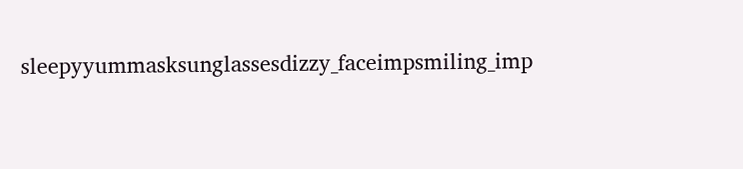sleepyyummasksunglassesdizzy_faceimpsmiling_imp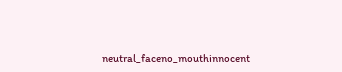neutral_faceno_mouthinnocent